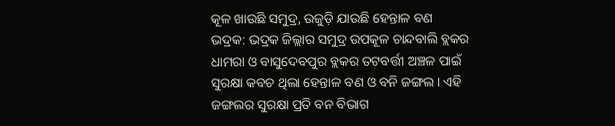କୂଳ ଖାଉଛି ସମୁଦ୍ର, ଉଜୁଡ଼ି ଯାଉଛି ହେନ୍ତାଳ ବଣ
ଭଦ୍ରକ: ଭଦ୍ରକ ଜିଲ୍ଲାର ସମୁଦ୍ର ଉପକୂଳ ଚାନ୍ଦବାଲି ବ୍ଲକର ଧାମରା ଓ ବାସୁଦେବପୁର ବ୍ଲକର ତଟବର୍ତ୍ତୀ ଅଞ୍ଚଳ ପାଇଁ ସୁରକ୍ଷା କବଚ ଥିଲା ହେନ୍ତାଳ ବଣ ଓ ବନି ଜଙ୍ଗଲ। ଏହି ଜଙ୍ଗଲର ସୁରକ୍ଷା ପ୍ରତି ବନ ବିଭାଗ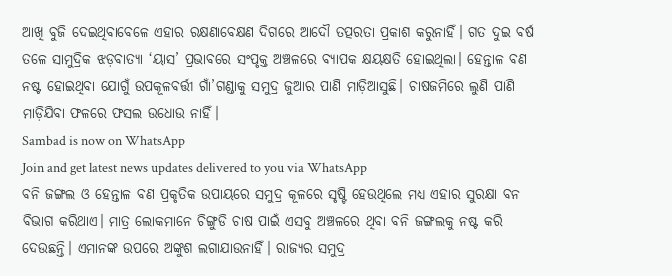ଆଖି ବୁଜି ଦେଇଥିବାବେଳେ ଏହାର ରକ୍ଷଣାବେକ୍ଷଣ ଦିଗରେ ଆଦୌ ତତ୍ପରତା ପ୍ରକାଶ କରୁନାହିଁ। ଗତ ଦୁଇ ବର୍ଷ ତଳେ ସାମୁଦ୍ରିକ ଝଡ଼ବାତ୍ୟା ‘ୟାସ’ ପ୍ରଭାବରେ ସଂପୃକ୍ତ ଅଞ୍ଚଳରେ ବ୍ୟାପକ କ୍ଷୟକ୍ଷତି ହୋଇଥିଲା। ହେନ୍ତାଳ ବଣ ନଷ୍ଟ ହୋଇଥିବା ଯୋଗୁଁ ଉପକୂଳବର୍ତ୍ତୀ ଗାଁ’ଗଣ୍ଡାକୁ ସମୁଦ୍ର ଜୁଆର ପାଣି ମାଡ଼ିଆସୁଛି। ଚାଷଜମିରେ ଲୁଣି ପାଣି ମାଡ଼ିଯିବା ଫଳରେ ଫସଲ ଉଧୋଉ ନାହିଁ।
Sambad is now on WhatsApp
Join and get latest news updates delivered to you via WhatsApp
ବନି ଜଙ୍ଗଲ ଓ ହେନ୍ତାଳ ବଣ ପ୍ରକୃତିକ ଉପାୟରେ ସମୁଦ୍ର କୂଳରେ ସୃଷ୍ଟି ହେଉଥିଲେ ମଧ୍ୟ ଏହାର ସୁରକ୍ଷା ବନ ବିଭାଗ କରିଥାଏ। ମାତ୍ର ଲୋକମାନେ ଚିଙ୍ଗୁଡି ଚାଷ ପାଇଁ ଏସବୁ ଅଞ୍ଚଳରେ ଥିବା ବନି ଜଙ୍ଗଲକୁ ନଷ୍ଟ କରି ଦେଉଛନ୍ତି। ଏମାନଙ୍କ ଉପରେ ଅଙ୍କୁଶ ଲଗାଯାଉନାହିଁ। ରାଜ୍ୟର ସମୁଦ୍ର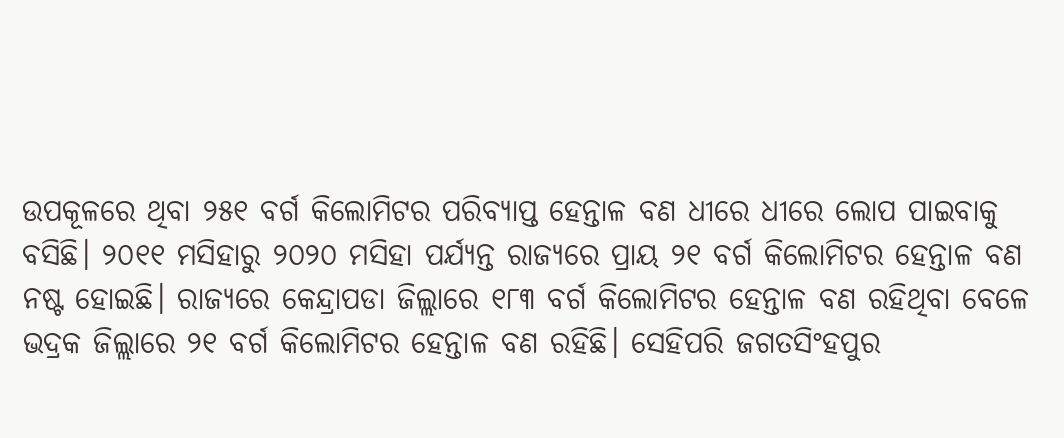ଉପକୂଳରେ ଥିବା ୨୫୧ ବର୍ଗ କିଲୋମିଟର ପରିବ୍ୟାପ୍ତ ହେନ୍ତାଳ ବଣ ଧୀରେ ଧୀରେ ଲୋପ ପାଇବାକୁ ବସିଛି। ୨୦୧୧ ମସିହାରୁ ୨୦୨୦ ମସିହା ପର୍ଯ୍ୟନ୍ତ ରାଜ୍ୟରେ ପ୍ରାୟ ୨୧ ବର୍ଗ କିଲୋମିଟର ହେନ୍ତାଳ ବଣ ନଷ୍ଟ ହୋଇଛି। ରାଜ୍ୟରେ କେନ୍ଦ୍ରାପଡା ଜିଲ୍ଲାରେ ୧୮୩ ବର୍ଗ କିଲୋମିଟର ହେନ୍ତାଳ ବଣ ରହିଥିବା ବେଳେ ଭଦ୍ରକ ଜିଲ୍ଲାରେ ୨୧ ବର୍ଗ କିଲୋମିଟର ହେନ୍ତାଳ ବଣ ରହିଛି। ସେହିପରି ଜଗତସିଂହପୁର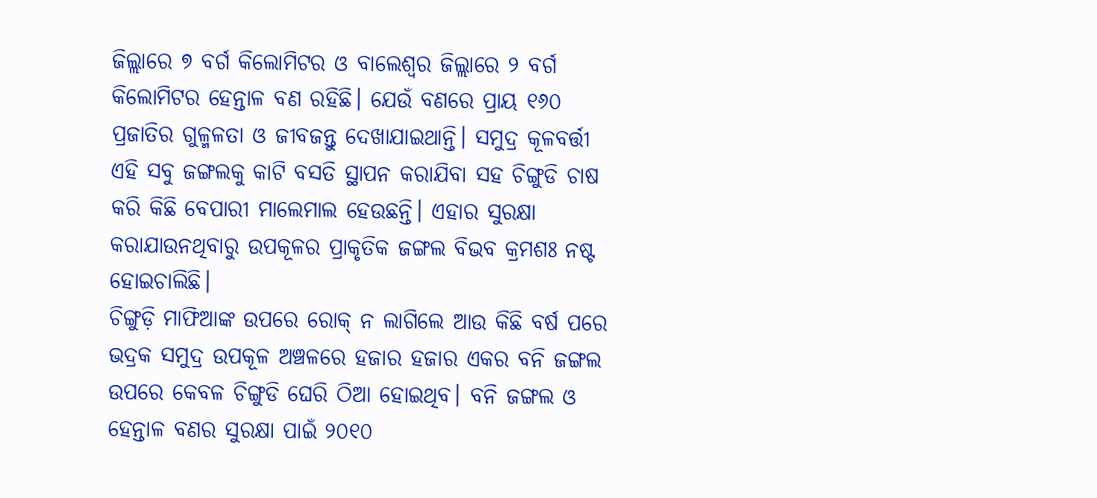ଜିଲ୍ଲାରେ ୭ ବର୍ଗ କିଲୋମିଟର ଓ ବାଲେଶ୍ବର ଜିଲ୍ଲାରେ ୨ ବର୍ଗ କିଲୋମିଟର ହେନ୍ତାଳ ବଣ ରହିଛି। ଯେଉଁ ବଣରେ ପ୍ରାୟ ୧୬୦ ପ୍ରଜାତିର ଗୁଳ୍ମଳତା ଓ ଜୀବଜନ୍ତୁ ଦେଖାଯାଇଥାନ୍ତି। ସମୁଦ୍ର କୂଳବର୍ତ୍ତୀ ଏହି ସବୁ ଜଙ୍ଗଲକୁ କାଟି ବସତି ସ୍ଥାପନ କରାଯିବା ସହ ଚିଙ୍ଗୁଡି ଚାଷ କରି କିଛି ବେପାରୀ ମାଲେମାଲ ହେଉଛନ୍ତି। ଏହାର ସୁରକ୍ଷା କରାଯାଉନଥିବାରୁ ଉପକୂଳର ପ୍ରାକୃତିକ ଜଙ୍ଗଲ ବିଭବ କ୍ରମଶଃ ନଷ୍ଟ ହୋଇଚାଲିଛି।
ଚିଙ୍ଗୁଡ଼ି ମାଫିଆଙ୍କ ଉପରେ ରୋକ୍ ନ ଲାଗିଲେ ଆଉ କିଛି ବର୍ଷ ପରେ ଭଦ୍ରକ ସମୁଦ୍ର ଉପକୂଳ ଅଞ୍ଚଳରେ ହଜାର ହଜାର ଏକର ବନି ଜଙ୍ଗଲ ଉପରେ କେବଳ ଚିଙ୍ଗୁଡି ଘେରି ଠିଆ ହୋଇଥିବ। ବନି ଜଙ୍ଗଲ ଓ ହେନ୍ତାଳ ବଣର ସୁରକ୍ଷା ପାଇଁ ୨୦୧୦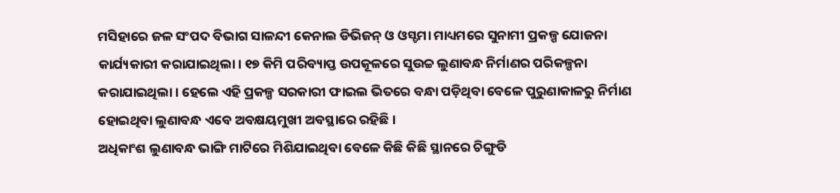ମସିହାରେ ଜଳ ସଂପଦ ବିଭାଗ ସାଳନ୍ଦୀ କେନାଲ ଡିଭିଜନ୍ ଓ ଓସ୍ଡମା ମାଧ୍ୟମରେ ସୁନାମୀ ପ୍ରକଳ୍ପ ଯୋଜନା କାର୍ଯ୍ୟକାରୀ କରାଯାଇଥିଲା। ୧୭ କିମି ପରିବ୍ୟାପ୍ତ ଉପକୂଳରେ ସୁଉଚ୍ଚ ଲୁଣାବନ୍ଧ ନିର୍ମାଣର ପରିକଳ୍ପନା କରାଯାଇଥିଲା। ହେଲେ ଏହି ପ୍ରକଳ୍ପ ସରକାରୀ ଫାଇଲ ଭିତରେ ବନ୍ଧା ପଡ଼ିଥିବା ବେଳେ ପୁରୁଣାକାଳରୁ ନିର୍ମାଣ ହୋଇଥିବା ଲୁଣାବନ୍ଧ ଏବେ ଅବକ୍ଷୟମୁଖୀ ଅବସ୍ଥାରେ ରହିଛି।
ଅଧିକାଂଶ ଲୁଣାବନ୍ଧ ଭାଙ୍ଗି ମାଟିରେ ମିଶିଯାଇଥିବା ବେଳେ କିଛି କିଛି ସ୍ଥାନରେ ଚିଙ୍ଗୁଡି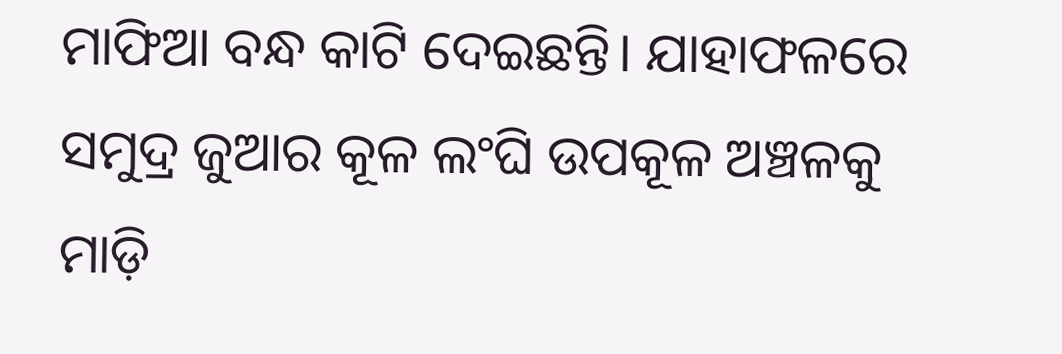ମାଫିଆ ବନ୍ଧ କାଟି ଦେଇଛନ୍ତି। ଯାହାଫଳରେ ସମୁଦ୍ର ଜୁଆର କୂଳ ଲଂଘି ଉପକୂଳ ଅଞ୍ଚଳକୁ ମାଡ଼ି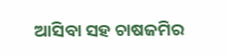ଆସିବା ସହ ଚାଷଜମିର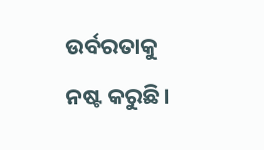ଉର୍ବରତାକୁ ନଷ୍ଟ କରୁଛି।